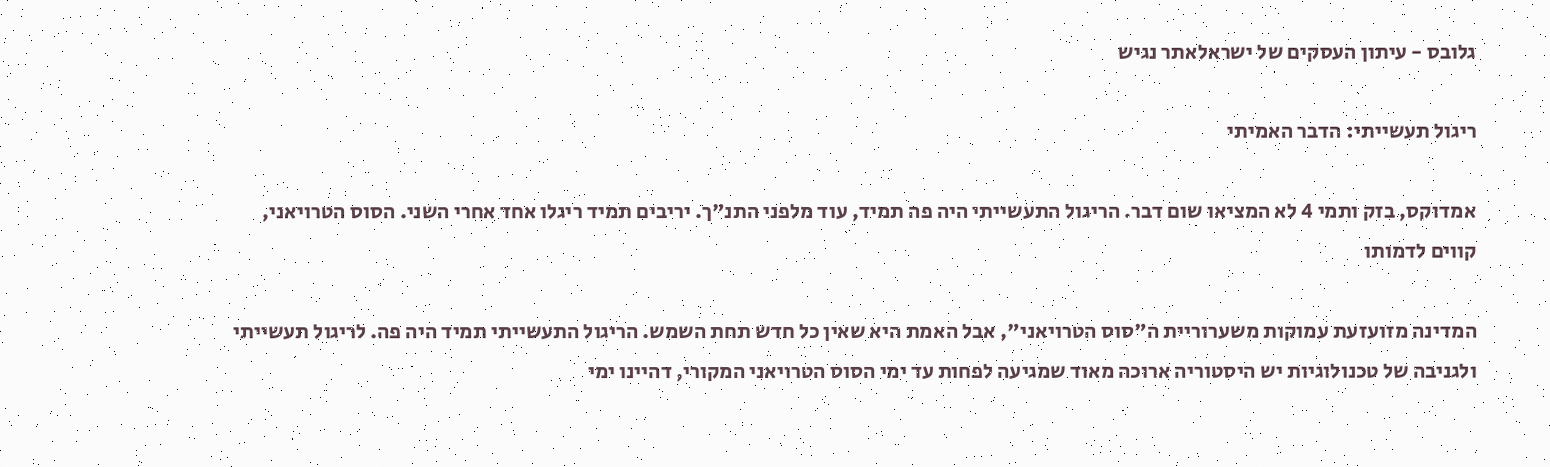גלובס - עיתון העסקים של ישראלאתר נגיש

ריגול תעשייתי: הדבר האמיתי

אמדוקס, בזק ותמי 4 לא המציאו שום דבר. הריגול התעשייתי היה פה תמיד, עוד מלפני התנ"ך. יריבים תמיד ריגלו אחד אחרי השני. הסוס הטרויאני, קווים לדמותו

המדינה מזועזעת עמוקות משערוריית ה"סוס הטרויאני", אבל האמת היא שאין כל חדש תחת השמש. הריגול התעשייתי תמיד היה פה. לריגול תעשייתי ולגניבה של טכנולוגיות יש היסטוריה ארוכה מאוד שמגיעה לפחות עד ימי הסוס הטרויאני המקורי, דהיינו ימי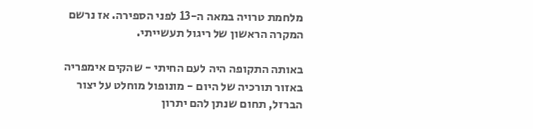מלחמת טרויה במאה ה-13 לפני הספירה. אז נרשם המקרה הראשון של ריגול תעשייתי.

באותה התקופה היה לעם החיתי - שהקים אימפריה באזור תורכיה של היום - מונופול מוחלט על יצור הברזל, תחום שנתן להם יתרון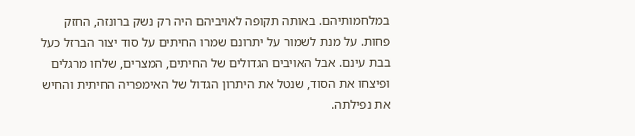במלחמותיהם. באותה תקופה לאויביהם היה רק נשק ברונזה, החזק פחות. על מנת לשמור על יתרונם שמרו החיתים על סוד יצור הברזל כעל בבת עינם. אבל האויבים הגדולים של החיתים, המצרים, שלחו מרגלים ופיצחו את הסוד, שנטל את היתרון הגדול של האימפריה החיתית והחיש את נפילתה.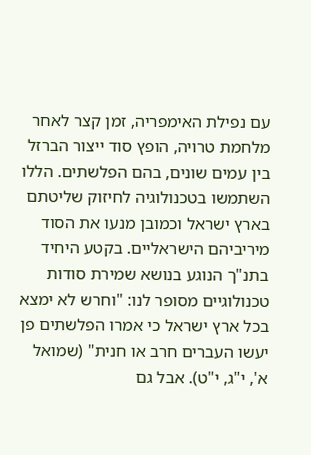עם נפילת האימפריה, זמן קצר לאחר מלחמת טרויה, הופץ סוד ייצור הברזל בין עמים שונים, בהם הפלשתים. הללו השתמשו בטכנולוגיה לחיזוק שליטתם בארץ ישראל וכמובן מנעו את הסוד מיריביהם הישראליים. בקטע היחיד בתנ"ך הנוגע בנושא שמירת סודות טכנולוגיים מסופר לנו: "וחרש לא ימצא בכל ארץ ישראל כי אמרו הפלשתים פן יעשו העברים חרב או חנית" (שמואל א', י"ג, י"ט). אבל גם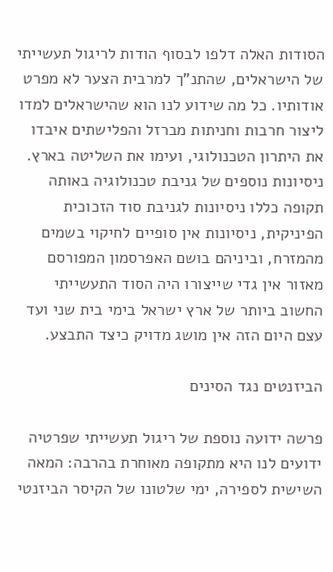הסודות האלה דלפו לבסוף הודות לריגול תעשייתי של הישראלים, שהתנ"ך למרבית הצער לא מפרט אודותיו. כל מה שידוע לנו הוא שהישראלים למדו ליצור חרבות וחניתות מברזל והפלישתים איבדו את היתרון הטכנולוגי, ועימו את השליטה בארץ. ניסיונות נוספים של גניבת טכנולוגיה באותה תקופה כללו ניסיונות לגניבת סוד הזכוכית הפיניקית, ניסיונות אין סופיים לחיקוי בשמים מהמזרח, וביניהם בושם האפרסמון המפורסם מאזור אין גדי שייצורו היה הסוד התעשייתי החשוב ביותר של ארץ ישראל בימי בית שני ועד עצם היום הזה אין מושג מדויק כיצד התבצע.

הביזנטים נגד הסינים

פרשה ידועה נוספת של ריגול תעשייתי שפרטיה ידועים לנו היא מתקופה מאוחרת בהרבה: המאה השישית לספירה, ימי שלטונו של הקיסר הביזנטי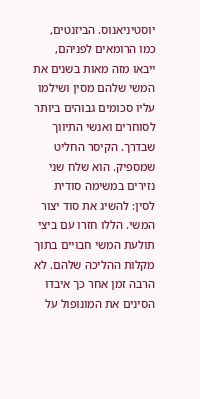יוסטיניאנוס. הביזנטים, כמו הרומאים לפניהם, ייבאו מזה מאות בשנים את המשי שלהם מסין ושילמו עליו סכומים גבוהים ביותר לסוחרים ואנשי התיווך שבדרך. הקיסר החליט שמספיק. הוא שלח שני נזירים במשימה סודית לסין: להשיג את סוד יצור המשי. הללו חזרו עם ביצי תולעת המשי חבויים בתוך מקלות ההליכה שלהם. לא הרבה זמן אחר כך איבדו הסינים את המונופול על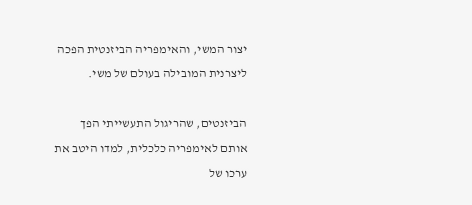יצור המשי, והאימפריה הביזנטית הפכה ליצרנית המובילה בעולם של משי.

הביזנטים, שהריגול התעשייתי הפך אותם לאימפריה כלכלית, למדו היטב את ערכו של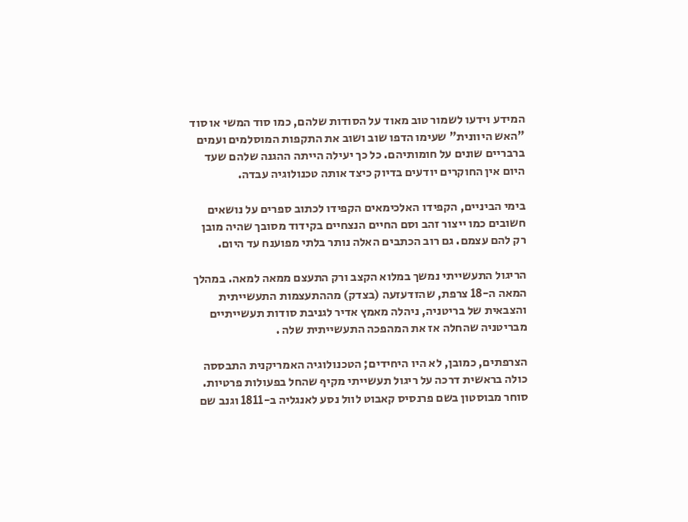המידע וידעו לשמור טוב מאוד על הסודות שלהם, כמו סוד המשי או סוד "האש היוונית" שעימו הדפו שוב ושוב את התקפות המוסלמים ועמים ברבריים שונים על חומותיהם. כל כך יעילה הייתה ההגנה שלהם שעד היום אין החוקרים יודעים בדיוק כיצד אותה טכנולוגיה עבדה.

בימי הביניים, הקפידו האלכימאים הקפידו לכתוב ספרים על נושאים חשובים כמו ייצור זהב וסם החיים הנצחיים בקידוד מסובך שהיה מובן רק להם עצמם. גם רוב הכתבים האלה נותר בלתי מפוענח עד היום.

הריגול התעשייתי נמשך במלוא הקצב ורק התעצם ממאה למאה. במהלך המאה ה-18 צרפת, שהזדעזעה (בצדק) מההתעצמות התעשייתית והצבאית של בריטניה, ניהלה מאמץ אדיר לגניבת סודות תעשייתיים מבריטניה שהחלה אז את המהפכה התעשייתית שלה .

הצרפתים, כמובן, לא היו היחידים; הטכנולוגיה האמריקנית התבססה כולה בראשית דרכה על ריגול תעשייתי מקיף שהחל בפעולות פרטיות. סוחר מבוסטון בשם פרנסיס קאבוט לוול נסע לאנגליה ב-1811 וגנב שם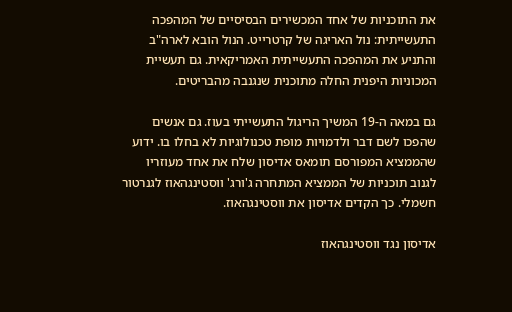את התוכניות של אחד המכשירים הבסיסיים של המהפכה התעשייתית: נול האריגה של קרטרייט. הנול הובא לארה"ב והתניע את המהפכה התעשייתית האמריקאית. גם תעשיית המכוניות היפנית החלה מתוכנית שנגנבה מהבריטים.

גם במאה ה-19 המשיך הריגול התעשייתי בעוז. גם אנשים שהפכו לשם דבר ולדמויות מופת טכנולוגיות לא בחלו בו. ידוע שהממציא המפורסם תומאס אדיסון שלח את אחד מעוזריו לגנוב תוכניות של הממציא המתחרה ג'ורג' ווסטינגהאוז לגנרטור חשמלי. כך הקדים אדיסון את ווסטינגהאוז.

אדיסון נגד ווסטינגהאוז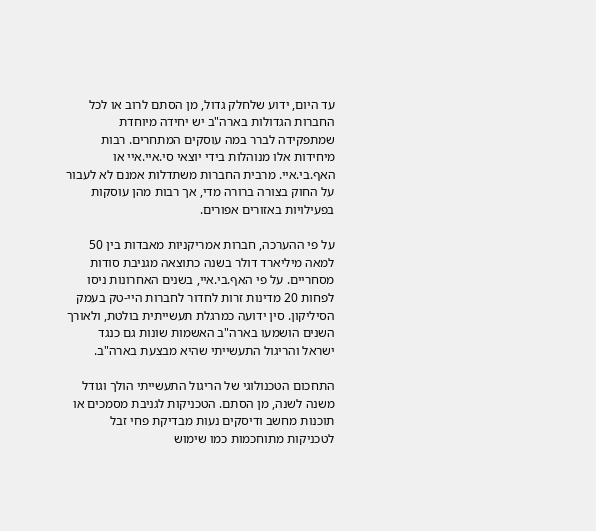עד היום, ידוע שלחלק גדול, מן הסתם לרוב או לכל החברות הגדולות בארה"ב יש יחידה מיוחדת שמתפקידה לברר במה עוסקים המתחרים. רבות מיחידות אלו מנוהלות בידי יוצאי סי.איי.איי או האף.בי.איי. מרבית החברות משתדלות אמנם לא לעבור על החוק בצורה ברורה מדי, אך רבות מהן עוסקות בפעילויות באזורים אפורים.

על פי ההערכה, חברות אמריקניות מאבדות בין 50 למאה מיליארד דולר בשנה כתוצאה מגניבת סודות מסחריים. על פי האף.בי.איי, בשנים האחרונות ניסו לפחות 20 מדינות זרות לחדור לחברות היי-טק בעמק הסיליקון. סין ידועה כמרגלת תעשייתית בולטת, ולאורך השנים הושמעו בארה"ב האשמות שונות גם כנגד ישראל והריגול התעשייתי שהיא מבצעת בארה"ב.

התחכום הטכנולוגי של הריגול התעשייתי הולך וגודל משנה לשנה, מן הסתם. הטכניקות לגניבת מסמכים או תוכנות מחשב ודיסקים נעות מבדיקת פחי זבל לטכניקות מתוחכמות כמו שימוש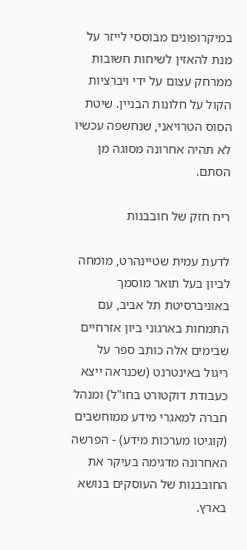במיקרופונים מבוססי לייזר על מנת להאזין לשיחות חשובות ממרחק עצום על ידי ויברציות הקול על חלונות הבניין. שיטת הסוס הטרויאני, שנחשפה עכשיו לא תהיה אחרונה מסוגה מן הסתם.

ריח חזק של חובבנות

לדעת עמית שטיינהרט, מומחה לביון בעל תואר מוסמך באוניברסיטת תל אביב, עם התמחות בארגוני ביון אזרחיים שבימים אלה כותב ספר על ריגול באינטרנט (שכנראה ייצא כעבודת דוקטורט בחו"ל) ומנהל חברה למאגרי מידע ממוחשבים (קוגיטו מערכות מידע) - הפרשה האחרונה מדגימה בעיקר את החובבנות של העוסקים בנושא בארץ.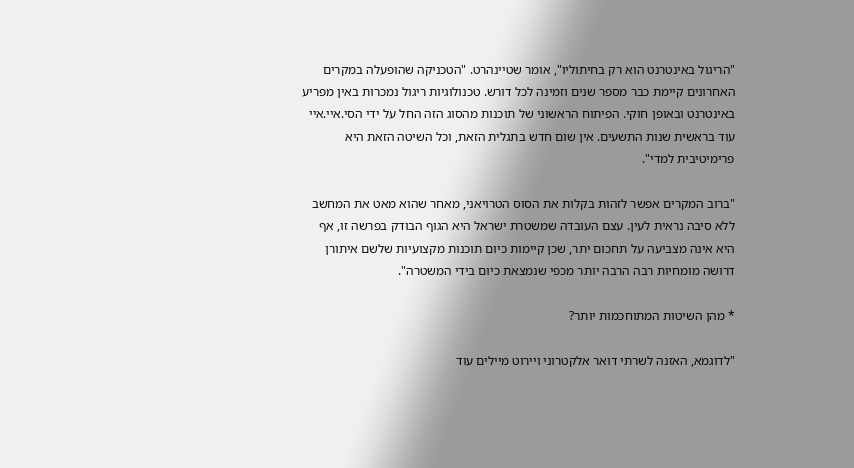"הריגול באינטרנט הוא רק בחיתוליו", אומר שטיינהרט. "הטכניקה שהופעלה במקרים האחרונים קיימת כבר מספר שנים וזמינה לכל דורש. טכנולוגיות ריגול נמכרות באין מפריע באינטרנט ובאופן חוקי. הפיתוח הראשוני של תוכנות מהסוג הזה החל על ידי הסי.איי.איי עוד בראשית שנות התשעים. אין שום חדש בתגלית הזאת, וכל השיטה הזאת היא פרימיטיבית למדי".

"ברוב המקרים אפשר לזהות בקלות את הסוס הטרויאני, מאחר שהוא מאט את המחשב ללא סיבה נראית לעין. עצם העובדה שמשטרת ישראל היא הגוף הבודק בפרשה זו, אף היא אינה מצביעה על תחכום יתר, שכן קיימות כיום תוכנות מקצועיות שלשם איתורן דרושה מומחיות רבה הרבה יותר מכפי שנמצאת כיום בידי המשטרה".

* מהן השיטות המתוחכמות יותר?

"לדוגמא, האזנה לשרתי דואר אלקטרוני ויירוט מיילים עוד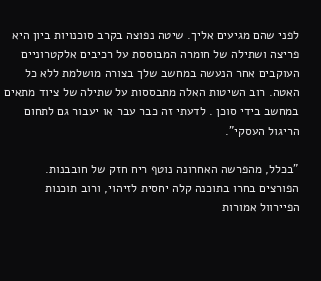לפני שהם מגיעים אליך. שיטה נפוצה בקרב סוכנויות ביון היא פריצה ושתילה של חומרה המבוססת על רכיבים אלקטרוניים העוקבים אחר הנעשה במחשב שלך בצורה מושלמת ללא כל האטה. רוב השיטות האלה מתבססות על שתילה של ציוד מתאים במחשב בידי סוכן . לדעתי זה כבר עבר או יעבור גם לתחום הריגול העסקי".

"בכלל, מהפרשה האחרונה נוטף ריח חזק של חובבנות. הפורצים בחרו בתוכנה קלה יחסית לזיהוי, ורוב תוכנות הפיירוול אמורות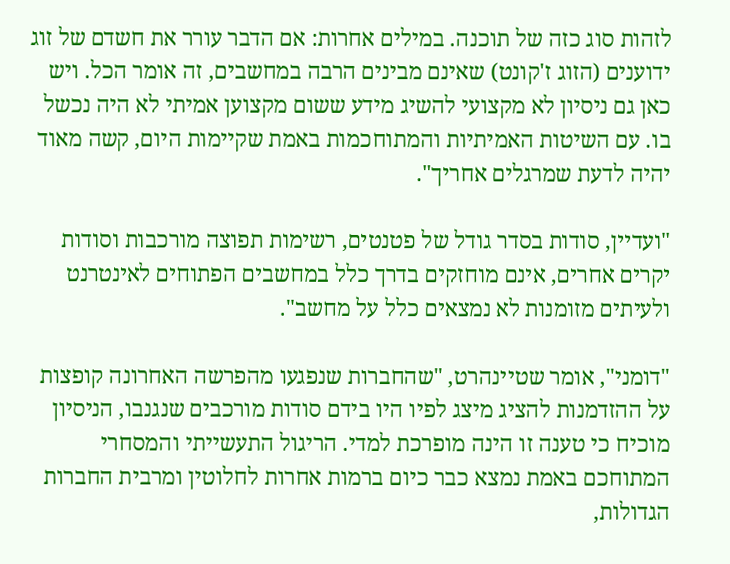לזהות סוג כזה של תוכנה. במילים אחרות: אם הדבר עורר את חשדם של זוג ידוענים (הזוג ז'קונט) שאינם מבינים הרבה במחשבים, זה אומר הכל. ויש כאן גם ניסיון לא מקצועי להשיג מידע ששום מקצוען אמיתי לא היה נכשל בו. עם השיטות האמיתיות והמתוחכמות באמת שקיימות היום, קשה מאוד יהיה לדעת שמרגלים אחריך".

"ועדיין, סודות בסדר גודל של פטנטים, רשימות תפוצה מורכבות וסודות יקרים אחרים, אינם מוחזקים בדרך כלל במחשבים הפתוחים לאינטרנט ולעיתים מזומנות לא נמצאים כלל על מחשב".

"דומני", אומר שטיינהרט, "שהחברות שנפגעו מהפרשה האחרונה קופצות על ההזדמנות להציג מיצג לפיו היו בידם סודות מורכבים שנגנבו, הניסיון מוכיח כי טענה זו הינה מופרכת למדי. הריגול התעשייתי והמסחרי המתוחכם באמת נמצא כבר כיום ברמות אחרות לחלוטין ומרבית החברות הגדולות,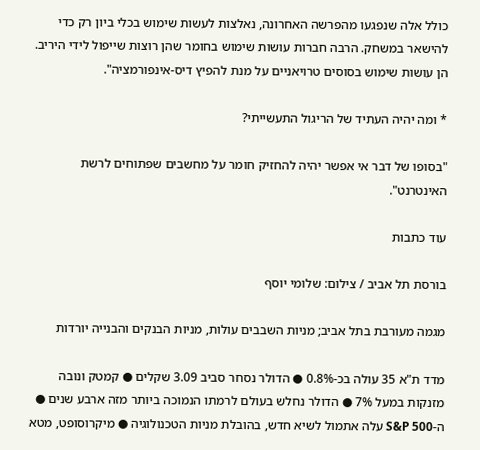כולל אלה שנפגעו מהפרשה האחרונה, נאלצות לעשות שימוש בכלי ביון רק כדי להישאר במשחק. הרבה חברות עושות שימוש בחומר שהן רוצות שייפול לידי היריב. הן עושות שימוש בסוסים טרויאניים על מנת להפיץ דיס-אינפורמציה".

* ומה יהיה העתיד של הריגול התעשייתי?

"בסופו של דבר אי אפשר יהיה להחזיק חומר על מחשבים שפתוחים לרשת האינטרנט".

עוד כתבות

בורסת תל אביב / צילום: שלומי יוסף

מגמה מעורבת בתל אביב; מניות השבבים עולות, מניות הבנקים והבנייה יורדות

מדד ת"א 35 עולה בכ-0.8% ● הדולר נסחר סביב 3.09 שקלים ● קמטק ונובה מזנקות במעל 7% ● הדולר נחלש בעולם לרמתו הנמוכה ביותר מזה ארבע שנים ● ה-S&P 500 עלה אתמול לשיא חדש, בהובלת מניות הטכנולוגיה ● מיקרוסופט, מטא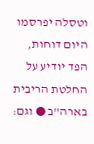וטסלה יפרסמו היום דוחות, הפד יודיע על החלטת הריבית בארה"ב ● וגם: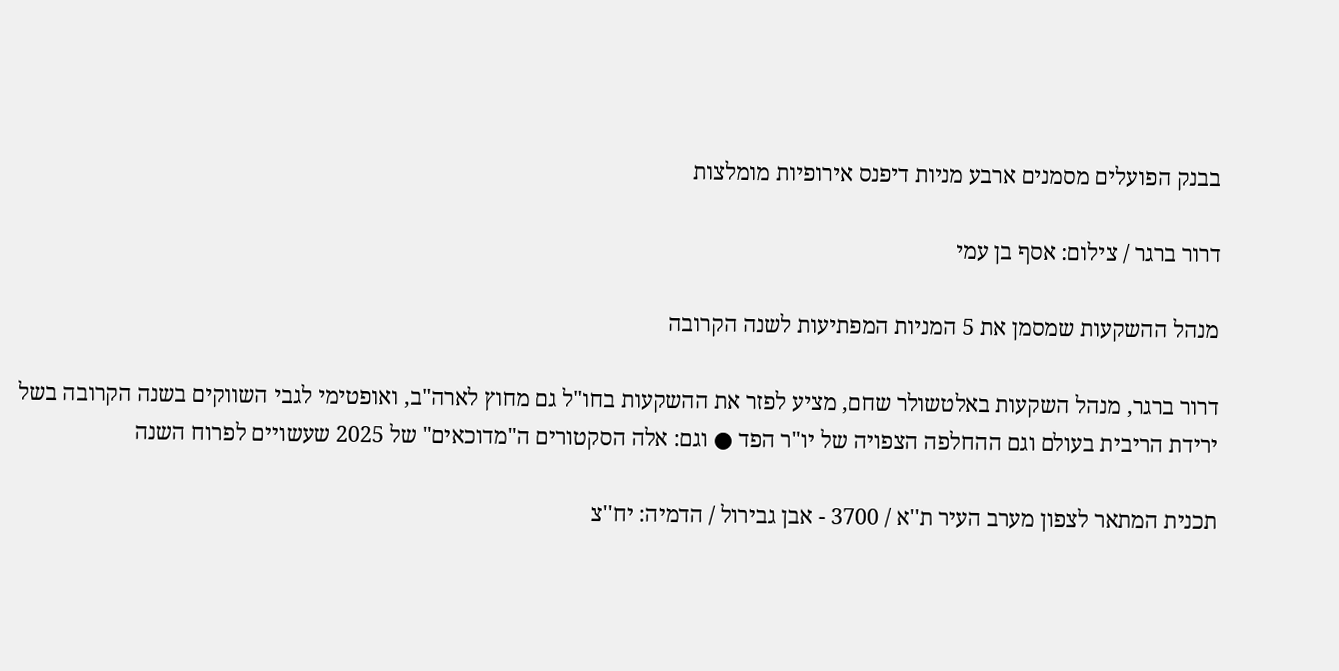בבנק הפועלים מסמנים ארבע מניות דיפנס אירופיות מומלצות

דרור ברגר / צילום: אסף בן עמי

מנהל ההשקעות שמסמן את 5 המניות המפתיעות לשנה הקרובה

דרור ברגר, מנהל השקעות באלטשולר שחם, מציע לפזר את ההשקעות בחו"ל גם מחוץ לארה"ב, ואופטימי לגבי השווקים בשנה הקרובה בשל ירידת הריבית בעולם וגם ההחלפה הצפויה של יו"ר הפד ● וגם: אלה הסקטורים ה"מדוכאים" של 2025 שעשויים לפרוח השנה

תכנית המתאר לצפון מערב העיר ת''א / 3700 - אבן גבירול / הדמיה: יח''צ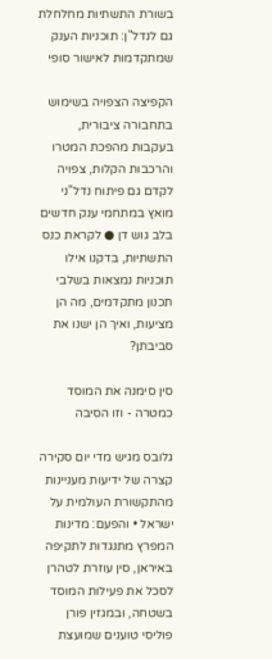בשורת התשתיות מחלחלת גם לנדל"ן: תוכניות הענק שמתקדמות לאישור סופי

הקפיצה הצפויה בשימוש בתחבורה ציבורית, בעקבות מהפכת המטרו והרכבות הקלות, צפויה לקדם גם פיתוח נדל"ני מואץ במתחמי ענק חדשים בלב גוש דן ● לקראת כנס התשתיות, בדקנו אילו תוכניות נמצאות בשלבי תכנון מתקדמים, מה הן מציעות, ואיך הן ישנו את סביבתן?

סין סימנה את המוסד כמטרה - וזו הסיבה

גלובס מגיש מדי יום סקירה קצרה של ידיעות מעניינות מהתקשורת העולמית על ישראל • והפעם: מדינות המפרץ מתנגדות לתקיפה באיראן, סין עוזרת לטהרן לסכל את פעילות המוסד בשטחה, ובמגזין פורן פוליסי טוענים שמועצת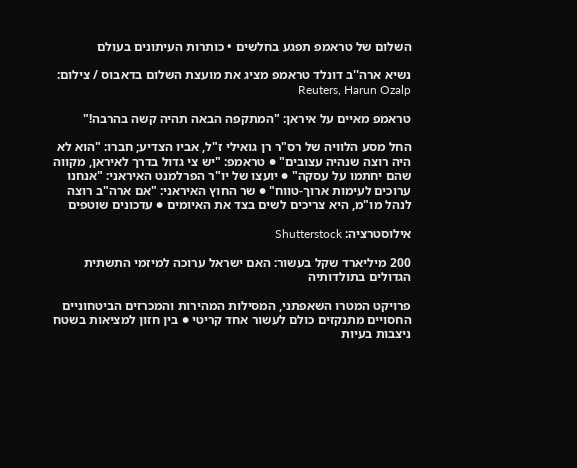השלום של טראמפ תפגע בחלשים • כותרות העיתונים בעולם

נשיא ארה''ב דונלד טראמפ מציג את מועצת השלום בדאבוס / צילום: Reuters, Harun Ozalp

טראמפ מאיים על איראן: "המתקפה הבאה תהיה קשה בהרבה!"

החל מסע הלוויה של רס"ר רן גואילי ז"ל, אביו הצדיע; חברו: "הוא לא היה רוצה שנהיה עצובים" ● טראמפ: "יש צי גדול בדרך לאיראן, מקווה שהם יחתמו על עסקה" ● יועצו של יו"ר הפרלמנט האיראני: "אנחנו ערוכים לעימות ארוך-טווח" ● שר החוץ האיראני: "אם ארה"ב רוצה לנהל מו"מ, היא צריכים לשים בצד את האיומים ● עדכונים שוטפים

אילוסטרציה: Shutterstock

200 מיליארד שקל בעשור: האם ישראל ערוכה למיזמי התשתית הגדולים בתולדותיה

פרויקט המטרו השאפתני, המסילות המהירות והמכרזים הביטחוניים החסויים מתנקזים כולם לעשור אחד קריטי ● בין חזון למציאות בשטח ניצבות בעיות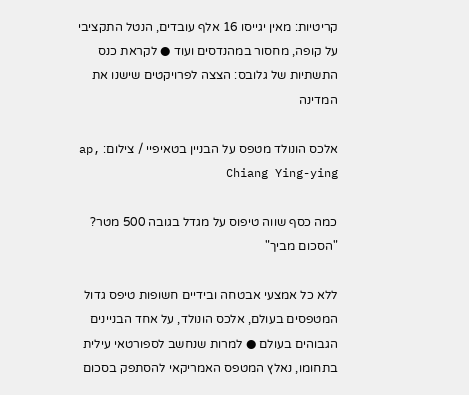קריטיות: מאין יגייסו 16 אלף עובדים, הנטל התקציבי על קופה, מחסור במהנדסים ועוד ● לקראת כנס התשתיות של גלובס: הצצה לפרויקטים שישנו את המדינה

אלכס הונולד מטפס על הבניין בטאיפיי / צילום: ap, Chiang Ying-ying

כמה כסף שווה טיפוס על מגדל בגובה 500 מטר? "הסכום מביך"

ללא כל אמצעי אבטחה ובידיים חשופות טיפס גדול המטפסים בעולם, אלכס הונולד, על אחד הבניינים הגבוהים בעולם ● למרות שנחשב לספורטאי עילית בתחומו, נאלץ המטפס האמריקאי להסתפק בסכום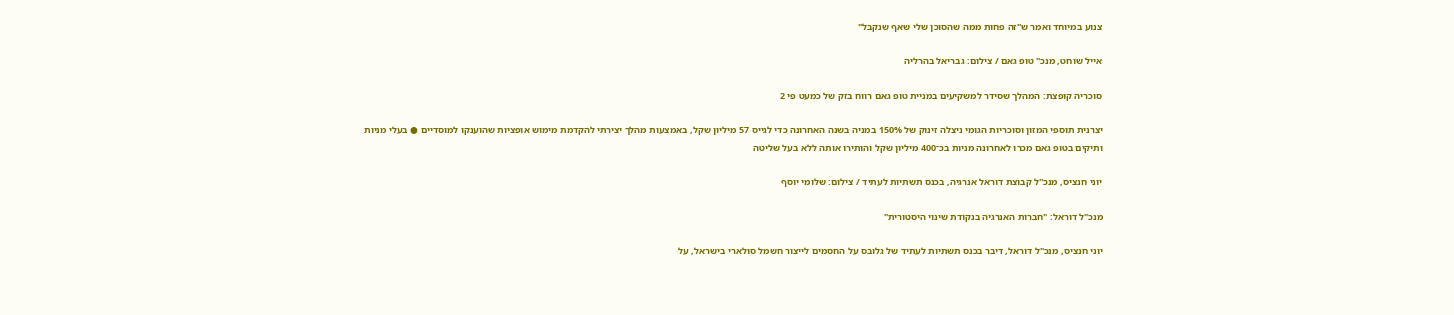צנוע במיוחד ואמר ש"זה פחות ממה שהסוכן שלי שאף שנקבל"

אייל שוחט, מנכ'' טופ גאם / צילום: גבריאל בהרליה

סוכריה קופצת: המהלך שסידר למשקיעים במניית טופ גאם רווח בזק של כמעט פי 2

יצרנית תוספי המזון וסוכריות הגומי ניצלה זינוק של 150% במניה בשנה האחרונה כדי לגייס 57 מיליון שקל, באמצעות מהלך יצירתי להקדמת מימוש אופציות שהוענקו למוסדיים ● בעלי מניות ותיקים בטופ גאם מכרו לאחרונה מניות בכ־400 מיליון שקל והותירו אותה ללא בעל שליטה

יוני חנציס, מנכ''ל קבוצת דוראל אנרגיה, בכנס תשתיות לעתיד / צילום: שלומי יוסף

מנכ"ל דוראל: "חברות האנרגיה בנקודת שינוי היסטורית"

יוני חנציס, מנכ"ל דוראל, דיבר בכנס תשתיות לעתיד של גלובס על החסמים לייצור חשמל סולארי בישראל, על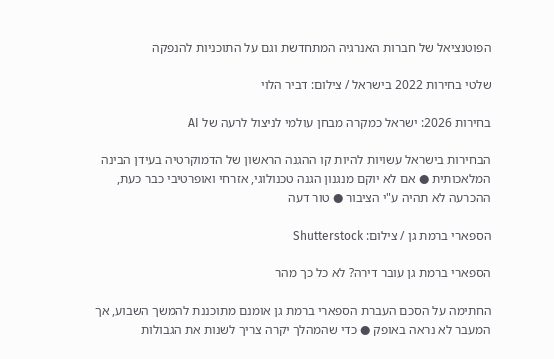הפוטנציאל של חברות האנרגיה המתחדשת וגם על התוכניות להנפקה

שלטי בחירות 2022 בישראל / צילום: דביר הלוי

בחירות 2026: ישראל כמקרה מבחן עולמי לניצול לרעה של AI

הבחירות בישראל עשויות להיות קו ההגנה הראשון של הדמוקרטיה בעידן הבינה המלאכותית ● אם לא יוקם מנגנון הגנה טכנולוגי, אזרחי ואופרטיבי כבר כעת, ההכרעה לא תהיה ע"י הציבור ● טור דעה

הספארי ברמת גן / צילום: Shutterstock

הספארי ברמת גן עובר דירה? לא כל כך מהר

החתימה על הסכם העברת הספארי ברמת גן אומנם מתוכננת להמשך השבוע, אך המעבר לא נראה באופק ● כדי שהמהלך יקרה צריך לשנות את הגבולות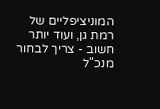המוניציפליים של רמת גן, ועוד יותר חשוב - צריך לבחור מנכ"ל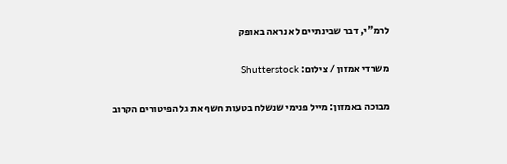לרמ"י, דבר שבינתיים לא נראה באופק

משרדי אמזון / צילום: Shutterstock

מבוכה באמזון: מייל פנימי שנשלח בטעות חשף את גל הפיטורים הקרוב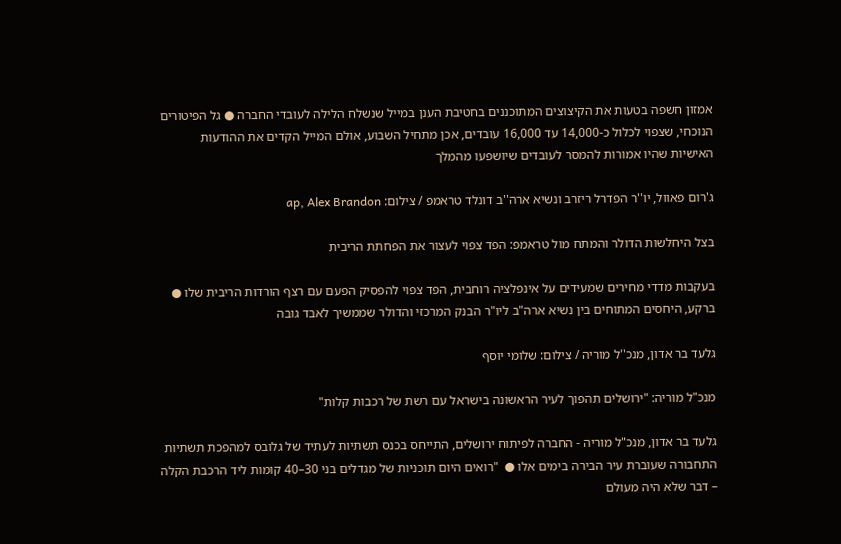אמזון חשפה בטעות את הקיצוצים המתוכננים בחטיבת הענן במייל שנשלח הלילה לעובדי החברה ● גל הפיטורים הנוכחי, שצפוי לכלול כ-14,000 עד 16,000 עובדים, אכן מתחיל השבוע, אולם המייל הקדים את ההודעות האישיות שהיו אמורות להמסר לעובדים שיושפעו מהמלך

ג'רום פאוול, יו''ר הפדרל ריזרב ונשיא ארה''ב דונלד טראמפ / צילום: ap, Alex Brandon

בצל היחלשות הדולר והמתח מול טראמפ: הפד צפוי לעצור את הפחתת הריבית

בעקבות מדדי מחירים שמעידים על אינפלציה רוחבית, הפד צפוי להפסיק הפעם עם רצף הורדות הריבית שלו ● ברקע, היחסים המתוחים בין נשיא ארה"ב ליו"ר הבנק המרכזי והדולר שממשיך לאבד גובה

גלעד בר אדון, מנכ''ל מוריה / צילום: שלומי יוסף

מנכ"ל מוריה: "ירושלים תהפוך לעיר הראשונה בישראל עם רשת של רכבות קלות"

גלעד בר אדון, מנכ"ל מוריה - החברה לפיתוח ירושלים, התייחס בכנס תשתיות לעתיד של גלובס למהפכת תשתיות התחבורה שעוברת עיר הבירה בימים אלו ●  "רואים היום תוכניות של מגדלים בני 30–40 קומות ליד הרכבת הקלה – דבר שלא היה מעולם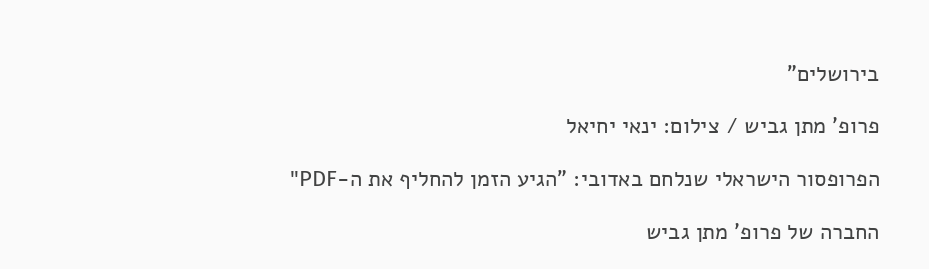בירושלים"

פרופ' מתן גביש / צילום: ינאי יחיאל

הפרופסור הישראלי שנלחם באדובי: "הגיע הזמן להחליף את ה-PDF"

החברה של פרופ' מתן גביש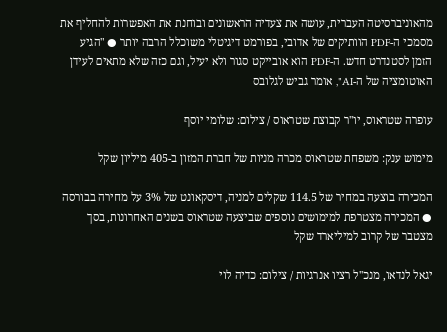מהאוניברסיטה העברית, עושה את צעדיה הראשונים ובוחנת את האפשרות להחליף את מסמכי ה-PDF הוותיקים של אדובי, בפורמט דיגיטלי משוכלל הרבה יותר ● "הגיע הזמן לסטנדרט חדש. ה-PDF הוא אובייקט סגור ולא יעיל, וגם כזה שלא מתאים לעידן האוטומציה של ה-AI", אומר גביש לגלובס

עופרה שטראוס, יו''ר קבוצת שטראוס / צילום: שלומי יוסף

מימוש ענק: משפחת שטראוס מכרה מניות של חברת המזון ב-405 מיליון שקל

המכירה בוצעה במחיר של 114.5 שקלים למניה, דיסקאונט של 3% על מחירה בבורסה ● המכירה מצטרפת למימושים נוספים שביצעה שטראוס בשנים האחרונות, בסך מצטבר של קרוב למיליארד שקל

יגאל לנדאו, מנכ''ל רציו אנרגיות / צילום: כדיה לוי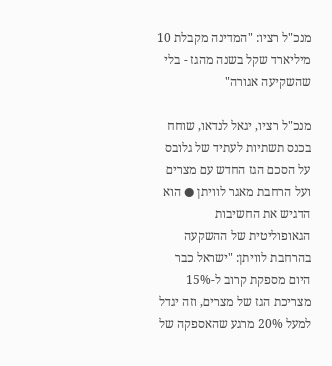מנכ"ל רציו: "המדינה מקבלת 10 מיליארד שקל בשנה מהגז - בלי שהשקיעה אגורה"

מנכ"ל רציו, יגאל לנדאו, שוחח בכנס תשתיות לעתיד של גלובס על הסכם הגז החדש עם מצרים ועל הרחבת מאגר לוויתן ● הוא הדגיש את החשיבות הגאופוליטית של ההשקעה בהרחבת לוויתן: "ישראל כבר היום מספקת קרוב ל-15% מצריכת הגז של מצרים, וזה יגדל למעל 20% מרגע שהאספקה של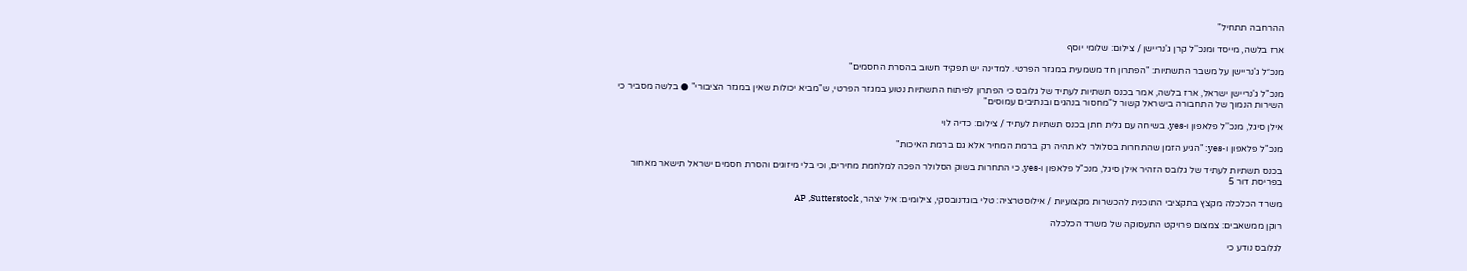ההרחבה תתחיל"

ארז בלשה, מייסד ומנכ''ל קרן ג'נריישן / צילום: שלומי יוסף

מנכ״ל ג'נריישן על משבר התשתיות: "הפתרון חד משמעית במגזר הפרטי. למדינה יש תפקיד חשוב בהסרת החסמים"

מנכ"ל ג'נריישן ישראל, ארז בלשה, אמר בכנס תשתיות לעתיד של גלובס כי הפתרון לפיתוח התשתיות נטוע במגזר הפרטי, ש"מביא יכולות שאין במגזר הציבורי" ● בלשה מסביר כי השירות הנמוך של התחבורה בישראל קשור ל"מחסור בנהגים ובנתיבים עמוסים"

אילן סיגל, מנכ''ל פלאפון ו-yes, בשיחה עם גלית חתן בכנס תשתיות לעתיד / צילום: כדיה לוי

מנכ"ל פלאפון ו-yes: "הגיע הזמן שהתחרות בסלולר לא תהיה רק ברמת המחיר אלא גם ברמת האיכות"

בכנס תשתיות לעתיד של גלובס הזהיר אילן סיגל, מנכ"ל פלאפון ו-yes, כי התחרות בשוק הסלולר הפכה למלחמת מחירים, וכי בלי מיזוגים והסרת חסמים ישראל תישאר מאחור בפריסת דור 5

משרד הכלכלה מקצץ בתקציבי התוכנית להכשרות מקצועיות / אילוסטרציה: טלי בוגדנובסקי, צילומים: איל יצהר, AP ,Sutterstock

רוקן ממשאבים: צמצום פרויקט התעסוקה של משרד הכלכלה

לגלובס נודע כי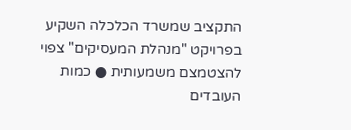התקציב שמשרד הכלכלה השקיע בפרויקט "מנהלת המעסיקים" צפוי להצטמצם משמעותית ● כמות העובדים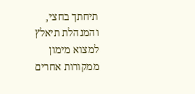תיחתך בחצי, והמנהלת תיאלץ למצוא מימון ממקורות אחרים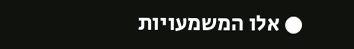● אלו המשמעויות